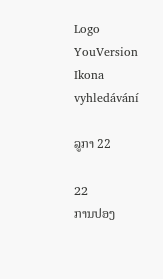Logo YouVersion
Ikona vyhledávání

ລູກາ 22

22
ການປອງ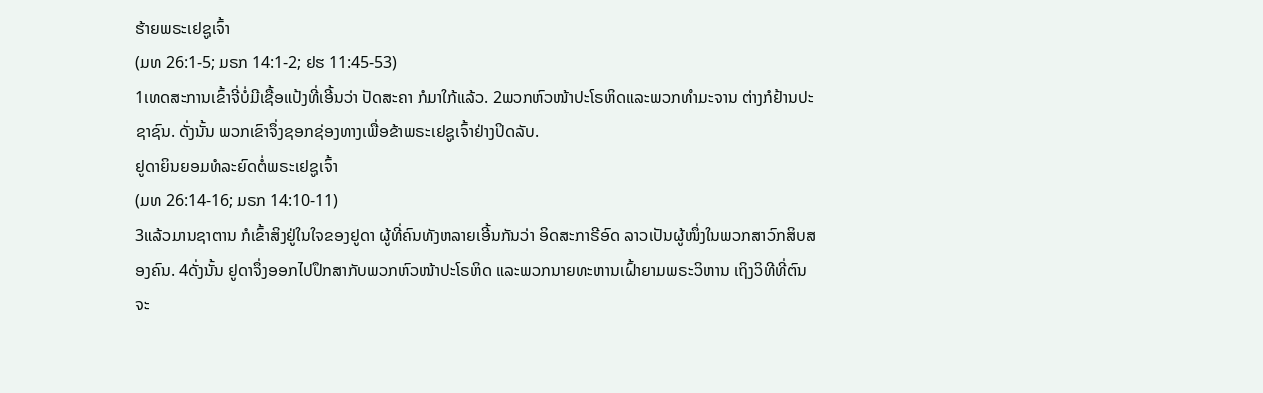ຮ້າຍພຣະເຢຊູເຈົ້າ
(ມທ 26:1-5; ມຣກ 14:1-2; ຢຮ 11:45-53)
1ເທດສະການເຂົ້າຈີ່ບໍ່ມີເຊື້ອແປ້ງທີ່ເອີ້ນວ່າ ປັດສະຄາ ກໍມາໃກ້ແລ້ວ. 2ພວກຫົວໜ້າປະໂຣຫິດແລະພວກທຳມະຈານ ຕ່າງກໍຢ້ານປະຊາຊົນ. ດັ່ງນັ້ນ ພວກເຂົາຈຶ່ງຊອກຊ່ອງທາງເພື່ອຂ້າພຣະເຢຊູເຈົ້າຢ່າງປິດລັບ.
ຢູດາຍິນຍອມທໍລະຍົດຕໍ່ພຣະເຢຊູເຈົ້າ
(ມທ 26:14-16; ມຣກ 14:10-11)
3ແລ້ວມານຊາຕານ ກໍເຂົ້າສິງຢູ່ໃນໃຈຂອງຢູດາ ຜູ້ທີ່ຄົນທັງຫລາຍເອີ້ນກັນວ່າ ອິດສະກາຣີອົດ ລາວເປັນຜູ້ໜຶ່ງໃນພວກສາວົກສິບສອງຄົນ. 4ດັ່ງນັ້ນ ຢູດາຈຶ່ງອອກໄປປຶກສາກັບພວກຫົວໜ້າປະໂຣຫິດ ແລະພວກນາຍທະຫານເຝົ້າຍາມພຣະວິຫານ ເຖິງວິທີທີ່ຕົນຈະ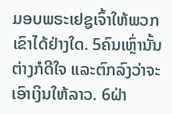ມອບພຣະເຢຊູເຈົ້າໃຫ້ພວກເຂົາໄດ້ຢ່າງໃດ. 5ຄົນເຫຼົ່ານັ້ນຕ່າງກໍດີໃຈ ແລະຕົກລົງວ່າຈະເອົາເງິນໃຫ້ລາວ. 6ຝ່າ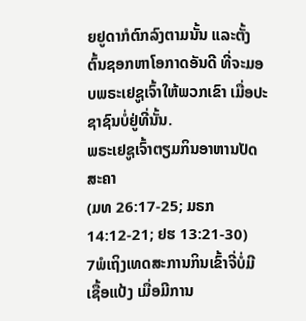ຍຢູດາກໍຕົກລົງຕາມນັ້ນ ແລະຕັ້ງຕົ້ນຊອກຫາໂອກາດອັນດີ ທີ່ຈະມອບພຣະເຢຊູເຈົ້າໃຫ້ພວກເຂົາ ເມື່ອປະຊາຊົນບໍ່ຢູ່ທີ່ນັ້ນ.
ພຣະເຢຊູເຈົ້າຕຽມກິນອາຫານປັດສະຄາ
(ມທ 26:17-25; ມຣກ 14:12-21; ຢຮ 13:21-30)
7ພໍເຖິງເທດສະການກິນເຂົ້າຈີ່ບໍ່ມີເຊື້ອແປ້ງ ເມື່ອມີການ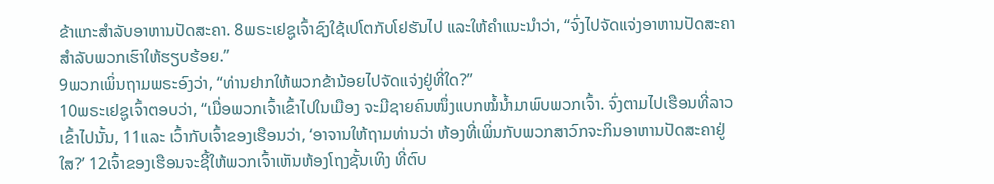ຂ້າແກະສຳລັບອາຫານປັດສະຄາ. 8ພຣະເຢຊູເຈົ້າຊົງໃຊ້ເປໂຕກັບໂຢຮັນໄປ ແລະໃຫ້ຄຳແນະນຳວ່າ, “ຈົ່ງໄປຈັດແຈ່ງອາຫານປັດສະຄາສຳລັບພວກເຮົາໃຫ້ຮຽບຮ້ອຍ.”
9ພວກເພິ່ນຖາມພຣະອົງວ່າ, “ທ່ານຢາກໃຫ້ພວກຂ້ານ້ອຍໄປຈັດແຈ່ງຢູ່ທີ່ໃດ?”
10ພຣະເຢຊູເຈົ້າຕອບວ່າ, “ເມື່ອພວກເຈົ້າເຂົ້າໄປໃນເມືອງ ຈະມີຊາຍຄົນໜຶ່ງແບກໝໍ້ນໍ້າມາພົບພວກເຈົ້າ. ຈົ່ງຕາມໄປເຮືອນທີ່ລາວເຂົ້າໄປນັ້ນ, 11ແລະ ເວົ້າກັບເຈົ້າຂອງເຮືອນວ່າ, ‘ອາຈານໃຫ້ຖາມທ່ານວ່າ ຫ້ອງທີ່ເພິ່ນກັບພວກສາວົກຈະກິນອາຫານປັດສະຄາຢູ່ໃສ?’ 12ເຈົ້າຂອງເຮືອນຈະຊີ້ໃຫ້ພວກເຈົ້າເຫັນຫ້ອງໂຖງຊັ້ນເທິງ ທີ່ຕົບ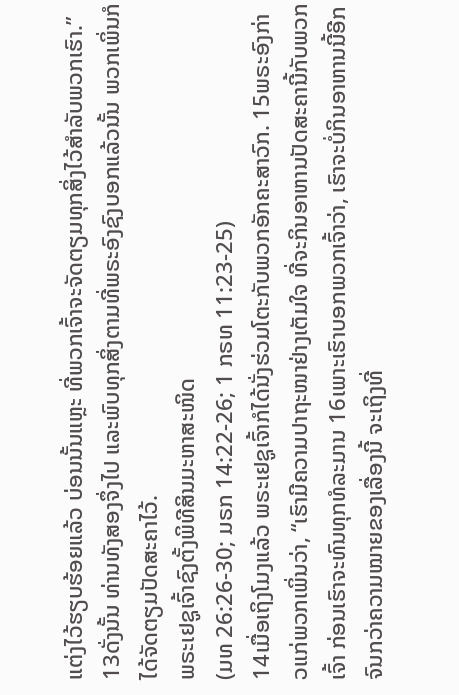ແຕ່ງໄວ້ຮຽບຮ້ອຍແລ້ວ ບ່ອນນັ້ນແຫຼະ ທີ່ພວກເຈົ້າຈະຈັດຕຽມທຸກສິ່ງໄວ້ສຳລັບພວກເຮົາ.”
13ດັ່ງນັ້ນ ທ່ານທັງສອງຈຶ່ງໄປ ແລະພົບທຸກສິ່ງຕາມທີ່ພຣະອົງຊົງບອກແລ້ວນັ້ນ ພວກເພິ່ນກໍໄດ້ຈັດຕຽມປັດສະຄາໄວ້.
ພຣະເຢຊູເຈົ້າຊົງຕັ້ງພິທີສິນມະຫາສະໜິດ
(ມທ 26:26-30; ມຣກ 14:22-26; 1 ກຣທ 11:23-25)
14ເມື່ອເຖິງໂມງແລ້ວ ພຣະເຢຊູເຈົ້າກໍໄດ້ນັ່ງຮ່ວມໂຕະກັບພວກອັກຄະສາວົກ. 15ພຣະອົງກ່າວແກ່ພວກເພິ່ນວ່າ, “ເຮົາມີຄວາມປາຖະໜາຢ່າງເຕັມໃຈ ທີ່ຈະກິນອາຫານປັດສະຄານີ້ກັບພວກເຈົ້າ ກ່ອນເຮົາຈະທົນທຸກທໍລະມານ 16ເພາະເຮົາບອກພວກເຈົ້າວ່າ, ເຮົາຈະບໍ່ກິນອາຫານນີ້ອີກ ຈົນກວ່າຄວາມໝາຍຂອງເລື່ອງນີ້ ຈະເຖິງທີ່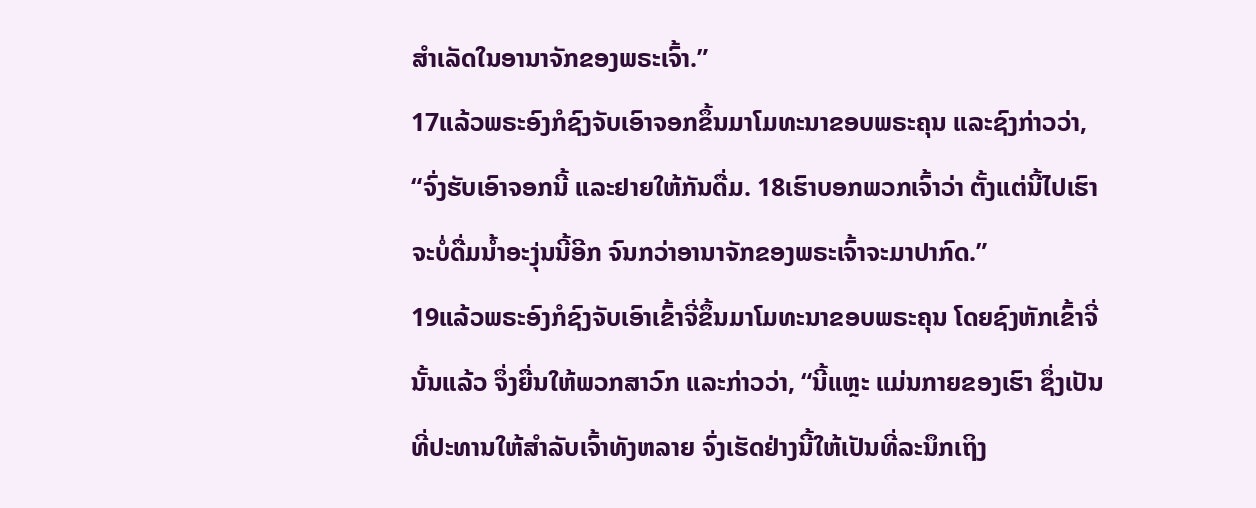ສຳເລັດໃນອານາຈັກຂອງພຣະເຈົ້າ.”
17ແລ້ວພຣະອົງກໍຊົງຈັບເອົາຈອກຂຶ້ນມາໂມທະນາຂອບພຣະຄຸນ ແລະຊົງກ່າວວ່າ, “ຈົ່ງຮັບເອົາຈອກນີ້ ແລະຢາຍໃຫ້ກັນດື່ມ. 18ເຮົາບອກພວກເຈົ້າວ່າ ຕັ້ງແຕ່ນີ້ໄປເຮົາຈະບໍ່ດື່ມນໍ້າອະງຸ່ນນີ້ອີກ ຈົນກວ່າອານາຈັກຂອງພຣະເຈົ້າຈະມາປາກົດ.”
19ແລ້ວພຣະອົງກໍຊົງຈັບເອົາເຂົ້າຈີ່ຂຶ້ນມາໂມທະນາຂອບພຣະຄຸນ ໂດຍຊົງຫັກເຂົ້າຈີ່ນັ້ນແລ້ວ ຈຶ່ງຍື່ນໃຫ້ພວກສາວົກ ແລະກ່າວວ່າ, “ນີ້ແຫຼະ ແມ່ນກາຍຂອງເຮົາ ຊຶ່ງເປັນທີ່ປະທານໃຫ້ສຳລັບເຈົ້າທັງຫລາຍ ຈົ່ງເຮັດຢ່າງນີ້ໃຫ້ເປັນທີ່ລະນຶກເຖິງ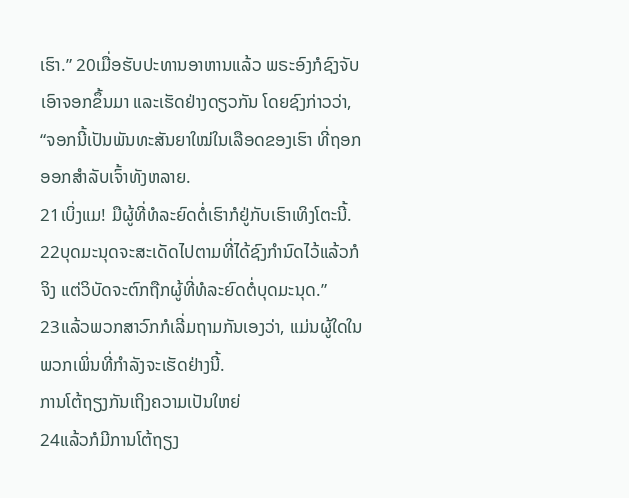ເຮົາ.” 20ເມື່ອຮັບປະທານອາຫານແລ້ວ ພຣະອົງກໍຊົງຈັບເອົາຈອກຂຶ້ນມາ ແລະເຮັດຢ່າງດຽວກັນ ໂດຍຊົງກ່າວວ່າ, “ຈອກນີ້ເປັນພັນທະສັນຍາໃໝ່ໃນເລືອດຂອງເຮົາ ທີ່ຖອກອອກສຳລັບເຈົ້າທັງຫລາຍ.
21ເບິ່ງແມ! ມືຜູ້ທີ່ທໍລະຍົດຕໍ່ເຮົາກໍຢູ່ກັບເຮົາເທິງໂຕະນີ້. 22ບຸດມະນຸດຈະສະເດັດໄປຕາມທີ່ໄດ້ຊົງກຳນົດໄວ້ແລ້ວກໍຈິງ ແຕ່ວິບັດຈະຕົກຖືກຜູ້ທີ່ທໍລະຍົດຕໍ່ບຸດມະນຸດ.”
23ແລ້ວພວກສາວົກກໍເລີ່ມຖາມກັນເອງວ່າ, ແມ່ນຜູ້ໃດໃນພວກເພິ່ນທີ່ກຳລັງຈະເຮັດຢ່າງນີ້.
ການໂຕ້ຖຽງກັນເຖິງຄວາມເປັນໃຫຍ່
24ແລ້ວກໍມີການໂຕ້ຖຽງ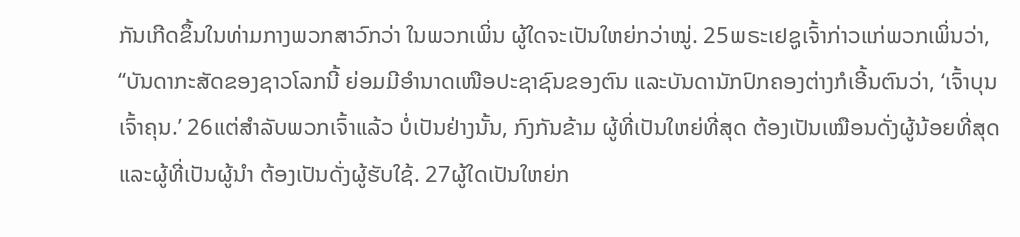ກັນເກີດຂຶ້ນໃນທ່າມກາງພວກສາວົກວ່າ ໃນພວກເພິ່ນ ຜູ້ໃດຈະເປັນໃຫຍ່ກວ່າໝູ່. 25ພຣະເຢຊູເຈົ້າກ່າວແກ່ພວກເພິ່ນວ່າ, “ບັນດາກະສັດຂອງຊາວໂລກນີ້ ຍ່ອມມີອຳນາດເໜືອປະຊາຊົນຂອງຕົນ ແລະບັນດານັກປົກຄອງຕ່າງກໍເອີ້ນຕົນວ່າ, ‘ເຈົ້າບຸນເຈົ້າຄຸນ.’ 26ແຕ່ສຳລັບພວກເຈົ້າແລ້ວ ບໍ່ເປັນຢ່າງນັ້ນ, ກົງກັນຂ້າມ ຜູ້ທີ່ເປັນໃຫຍ່ທີ່ສຸດ ຕ້ອງເປັນເໝືອນດັ່ງຜູ້ນ້ອຍທີ່ສຸດ ແລະຜູ້ທີ່ເປັນຜູ້ນຳ ຕ້ອງເປັນດັ່ງຜູ້ຮັບໃຊ້. 27ຜູ້ໃດເປັນໃຫຍ່ກ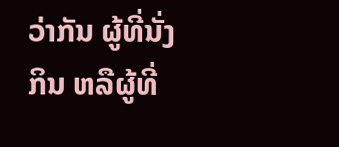ວ່າກັນ ຜູ້ທີ່ນັ່ງກິນ ຫລືຜູ້ທີ່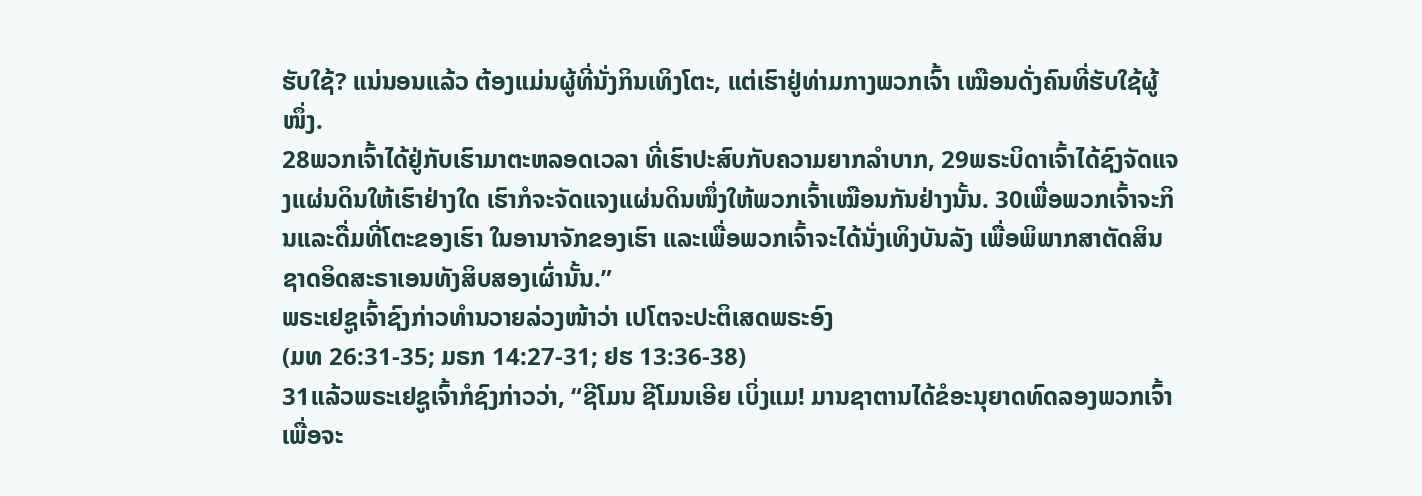ຮັບໃຊ້? ແນ່ນອນແລ້ວ ຕ້ອງແມ່ນຜູ້ທີ່ນັ່ງກິນເທິງໂຕະ, ແຕ່ເຮົາຢູ່ທ່າມກາງພວກເຈົ້າ ເໝືອນດັ່ງຄົນທີ່ຮັບໃຊ້ຜູ້ໜຶ່ງ.
28ພວກເຈົ້າໄດ້ຢູ່ກັບເຮົາມາຕະຫລອດເວລາ ທີ່ເຮົາປະສົບກັບຄວາມຍາກລຳບາກ, 29ພຣະບິດາເຈົ້າໄດ້ຊົງຈັດແຈງແຜ່ນດິນໃຫ້ເຮົາຢ່າງໃດ ເຮົາກໍຈະຈັດແຈງແຜ່ນດິນໜຶ່ງໃຫ້ພວກເຈົ້າເໝືອນກັນຢ່າງນັ້ນ. 30ເພື່ອພວກເຈົ້າຈະກິນແລະດື່ມທີ່ໂຕະຂອງເຮົາ ໃນອານາຈັກຂອງເຮົາ ແລະເພື່ອພວກເຈົ້າຈະໄດ້ນັ່ງເທິງບັນລັງ ເພື່ອພິພາກສາຕັດສິນຊາດອິດສະຣາເອນທັງສິບສອງເຜົ່ານັ້ນ.”
ພຣະເຢຊູເຈົ້າຊົງກ່າວທຳນວາຍລ່ວງໜ້າວ່າ ເປໂຕຈະປະຕິເສດພຣະອົງ
(ມທ 26:31-35; ມຣກ 14:27-31; ຢຮ 13:36-38)
31ແລ້ວພຣະເຢຊູເຈົ້າກໍຊົງກ່າວວ່າ, “ຊີໂມນ ຊີໂມນເອີຍ ເບິ່ງແມ! ມານຊາຕານໄດ້ຂໍອະນຸຍາດທົດລອງພວກເຈົ້າ ເພື່ອຈະ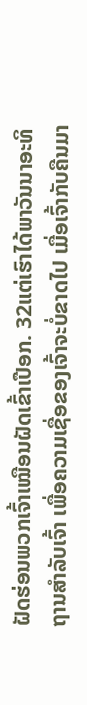ຝັດຮ່ອນພວກເຈົ້າເໝືອນຝັດເຂົ້າເປືອກ. 32ແຕ່ເຮົາໄດ້ພາວັນນາອະທິຖານສຳລັບເຈົ້າ ເພື່ອຄວາມເຊື່ອຂອງເຈົ້າຈະບໍ່ຂາດໄປ ເມື່ອເຈົ້າກັບຄືນມາ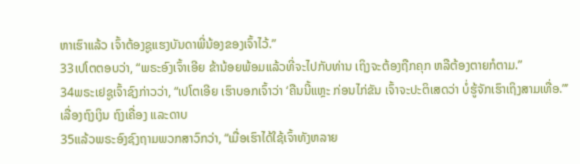ຫາເຮົາແລ້ວ ເຈົ້າຕ້ອງຊູແຮງບັນດາພີ່ນ້ອງຂອງເຈົ້າໄວ້.”
33ເປໂຕຕອບວ່າ, “ພຣະອົງເຈົ້າເອີຍ ຂ້ານ້ອຍພ້ອມແລ້ວທີ່ຈະໄປກັບທ່ານ ເຖິງຈະຕ້ອງຖືກຄຸກ ຫລືຕ້ອງຕາຍກໍຕາມ.”
34ພຣະເຢຊູເຈົ້າຊົງກ່າວວ່າ, “ເປໂຕເອີຍ ເຮົາບອກເຈົ້າວ່າ ‘ຄືນນີ້ແຫຼະ ກ່ອນໄກ່ຂັນ ເຈົ້າຈະປະຕິເສດວ່າ ບໍ່ຮູ້ຈັກເຮົາເຖິງສາມເທື່ອ.”’
ເລື່ອງຖົງເງິນ ຖົງເຄື່ອງ ແລະດາບ
35ແລ້ວພຣະອົງຊົງຖາມພວກສາວົກວ່າ, “ເມື່ອເຮົາໄດ້ໃຊ້ເຈົ້າທັງຫລາຍ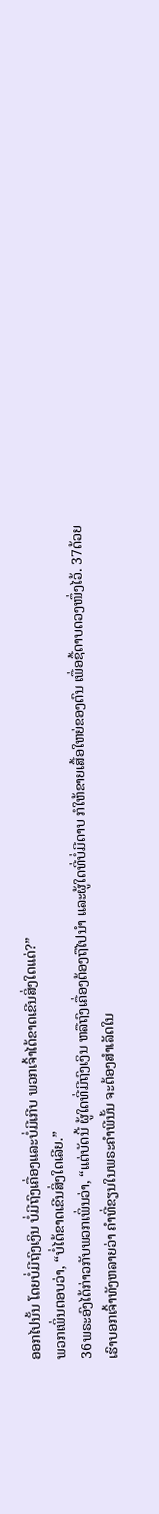ອອກໄປນັ້ນ ໂດຍບໍ່ມີຖົງເງິນ ບໍ່ມີຖົງເຄື່ອງແລະບໍ່ມີເກີບ ພວກເຈົ້າໄດ້ຂາດເຂີນສິ່ງໃດແດ່?”
ພວກເພິ່ນຕອບວ່າ, “ບໍ່ໄດ້ຂາດເຂີນສິ່ງໃດເລີຍ.”
36ພຣະອົງໄດ້ກ່າວກັບພວກເພິ່ນວ່າ, “ແຕ່ບັດນີ້ ຜູ້ໃດທີ່ມີຖົງເງິນ ຫລືຖົງເຄື່ອງຕ້ອງຖືໄປນຳ ແລະຜູ້ໃດທີ່ບໍ່ມີດາບ ກໍໃຫ້ຂາຍເສື້ອໃຫຍ່ຂອງຕົນ ເພື່ອຊື້ດາບດວງໜຶ່ງໄວ້. 37ດ້ວຍເຮົາບອກເຈົ້າທັງຫລາຍວ່າ ຄຳທີ່ຂຽນໃນພຣະຄຳພີນັ້ນ ຈະຕ້ອງສຳເລັດໃນ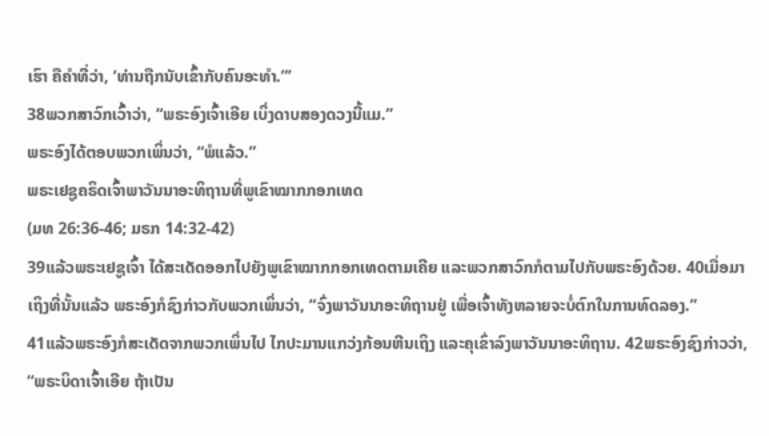ເຮົາ ຄືຄຳທີ່ວ່າ, ‘ທ່ານຖືກນັບເຂົ້າກັບຄົນອະທຳ.”’
38ພວກສາວົກເວົ້າວ່າ, “ພຣະອົງເຈົ້າເອີຍ ເບິ່ງດາບສອງດວງນີ້ແມ.”
ພຣະອົງໄດ້ຕອບພວກເພິ່ນວ່າ, “ພໍແລ້ວ.”
ພຣະເຢຊູຄຣິດເຈົ້າພາວັນນາອະທິຖານທີ່ພູເຂົາໝາກກອກເທດ
(ມທ 26:36-46; ມຣກ 14:32-42)
39ແລ້ວພຣະເຢຊູເຈົ້າ ໄດ້ສະເດັດອອກໄປຍັງພູເຂົາໝາກກອກເທດຕາມເຄີຍ ແລະພວກສາວົກກໍຕາມໄປກັບພຣະອົງດ້ວຍ. 40ເມື່ອມາເຖິງທີ່ນັ້ນແລ້ວ ພຣະອົງກໍຊົງກ່າວກັບພວກເພິ່ນວ່າ, “ຈົ່ງພາວັນນາອະທິຖານຢູ່ ເພື່ອເຈົ້າທັງຫລາຍຈະບໍ່ຕົກໃນການທົດລອງ.”
41ແລ້ວພຣະອົງກໍສະເດັດຈາກພວກເພິ່ນໄປ ໄກປະມານແກວ່ງກ້ອນຫີນເຖິງ ແລະຄຸເຂົ່າລົງພາວັນນາອະທິຖານ. 42ພຣະອົງຊົງກ່າວວ່າ, “ພຣະບິດາເຈົ້າເອີຍ ຖ້າເປັນ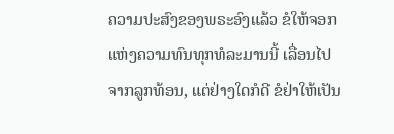ຄວາມປະສົງຂອງພຣະອົງແລ້ວ ຂໍໃຫ້ຈອກແຫ່ງຄວາມທົນທຸກທໍລະມານນີ້ ເລື່ອນໄປຈາກລູກທ້ອນ, ແຕ່ຢ່າງໃດກໍດີ ຂໍຢ່າໃຫ້ເປັນ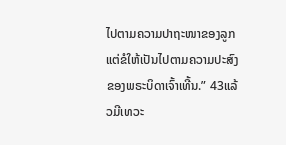ໄປຕາມຄວາມປາຖະໜາຂອງລູກ ແຕ່ຂໍໃຫ້ເປັນໄປຕາມຄວາມປະສົງຂອງພຣະບິດາເຈົ້າເທີ້ນ.” 43ແລ້ວມີເທວະ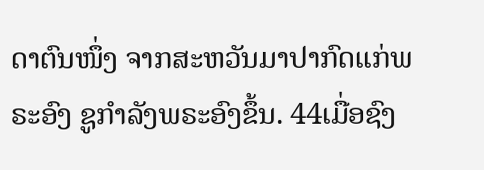ດາຕົນໜຶ່ງ ຈາກສະຫວັນມາປາກົດແກ່ພຣະອົງ ຊູກຳລັງພຣະອົງຂຶ້ນ. 44ເມື່ອຊົງ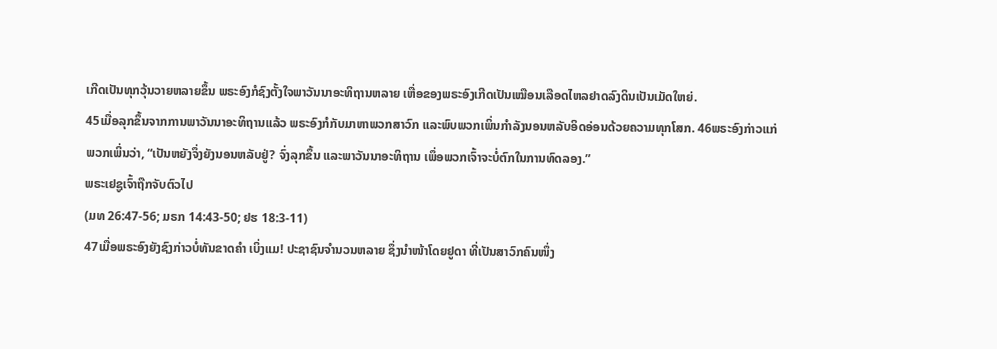ເກີດເປັນທຸກວຸ້ນວາຍຫລາຍຂຶ້ນ ພຣະອົງກໍຊົງຕັ້ງໃຈພາວັນນາອະທິຖານຫລາຍ ເຫື່ອຂອງພຣະອົງເກີດເປັນເໝືອນເລືອດໄຫລຢາດລົງດິນເປັນເມັດໃຫຍ່.
45ເມື່ອລຸກຂຶ້ນຈາກການພາວັນນາອະທິຖານແລ້ວ ພຣະອົງກໍກັບມາຫາພວກສາວົກ ແລະພົບພວກເພິ່ນກຳລັງນອນຫລັບອິດອ່ອນດ້ວຍຄວາມທຸກໂສກ. 46ພຣະອົງກ່າວແກ່ພວກເພິ່ນວ່າ, “ເປັນຫຍັງຈຶ່ງຍັງນອນຫລັບຢູ່? ຈົ່ງລຸກຂຶ້ນ ແລະພາວັນນາອະທິຖານ ເພຶ່ອພວກເຈົ້າຈະບໍ່ຕົກໃນການທົດລອງ.”
ພຣະເຢຊູເຈົ້າຖືກຈັບຕົວໄປ
(ມທ 26:47-56; ມຣກ 14:43-50; ຢຮ 18:3-11)
47ເມື່ອພຣະອົງຍັງຊົງກ່າວບໍ່ທັນຂາດຄຳ ເບິ່ງແມ! ປະຊາຊົນຈຳນວນຫລາຍ ຊຶ່ງນຳໜ້າໂດຍຢູດາ ທີ່ເປັນສາວົກຄົນໜຶ່ງ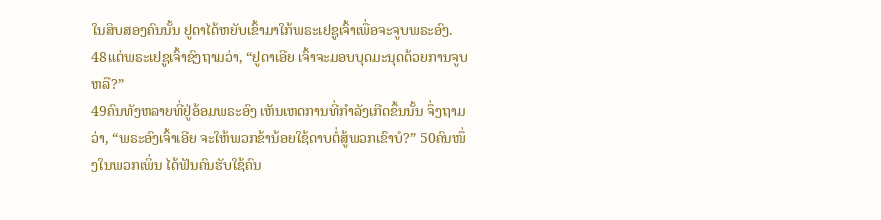ໃນສິບສອງຄົນນັ້ນ ຢູດາໄດ້ຫຍັບເຂົ້າມາໃກ້ພຣະເຢຊູເຈົ້າເພື່ອຈະຈູບພຣະອົງ. 48ແຕ່ພຣະເຢຊູເຈົ້າຊົງຖາມວ່າ, “ຢູດາເອີຍ ເຈົ້າຈະມອບບຸດມະນຸດດ້ວຍການຈູບຫລື?”
49ຄົນທັງຫລາຍທີ່ຢູ່ອ້ອມພຣະອົງ ເຫັນເຫດການທີ່ກຳລັງເກີດຂຶ້ນນັ້ນ ຈຶ່ງຖາມວ່າ, “ພຣະອົງເຈົ້າເອີຍ ຈະໃຫ້ພວກຂ້ານ້ອຍໃຊ້ດາບຕໍ່ສູ້ພວກເຂົາບໍ?” 50ຄົນໜຶ່ງໃນພວກເພິ່ນ ໄດ້ຟັນຄົນຮັບໃຊ້ຄົນ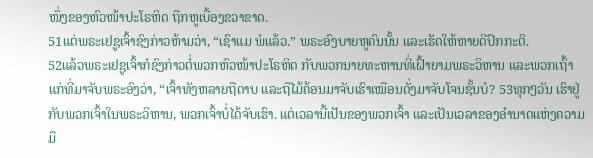ໜຶ່ງຂອງຫົວໜ້າປະໂຣຫິດ ຖືກຫູເບື້ອງຂວາຂາດ.
51ແຕ່ພຣະເຢຊູເຈົ້າຊົງກ່າວຫ້າມວ່າ, “ເຊົາແມ ພໍແລ້ວ.” ພຣະອົງບາຍຫູຄົນນັ້ນ ແລະເຮັດໃຫ້ຫາຍດີປົກກະຕິ.
52ແລ້ວພຣະເຢຊູເຈົ້າກໍຊົງກ່າວຕໍ່ພວກຫົວໜ້າປະໂຣຫິດ ກັບພວກນາຍທະຫານທີ່ເຝົ້າຍາມພຣະວິຫານ ແລະພວກເຖົ້າແກ່ທີ່ມາຈັບພຣະອົງວ່າ, “ເຈົ້າທັງຫລາຍຖືດາບ ແລະຖືໄມ້ຄ້ອນມາຈັບເຮົາເໝືອນດັ່ງມາຈັບໂຈນຊັ້ນບໍ? 53ທຸກໆວັນ ເຮົາຢູ່ກັບພວກເຈົ້າໃນພຣະວິຫານ, ພວກເຈົ້າບໍ່ໄດ້ຈັບເຮົາ. ແຕ່ເວລານີ້ເປັນຂອງພວກເຈົ້າ ແລະເປັນເວລາຂອງອຳນາດແຫ່ງຄວາມມື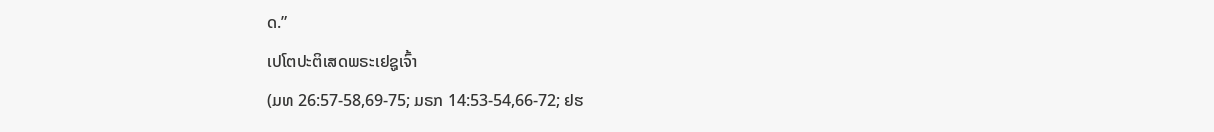ດ.”
ເປໂຕປະຕິເສດພຣະເຢຊູເຈົ້າ
(ມທ 26:57-58,69-75; ມຣກ 14:53-54,66-72; ຢຮ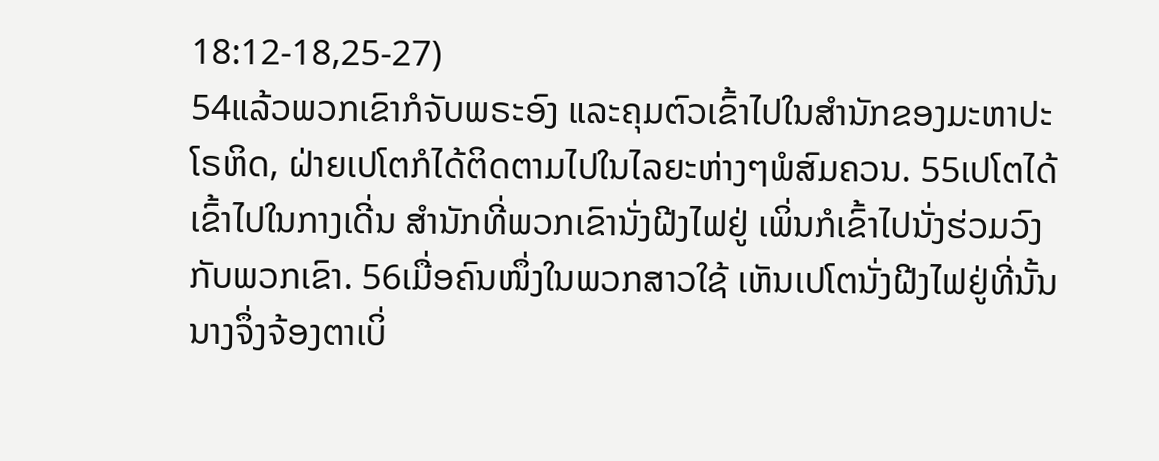18:12-18,25-27)
54ແລ້ວພວກເຂົາກໍຈັບພຣະອົງ ແລະຄຸມຕົວເຂົ້າໄປໃນສຳນັກຂອງມະຫາປະໂຣຫິດ, ຝ່າຍເປໂຕກໍໄດ້ຕິດຕາມໄປໃນໄລຍະຫ່າງໆພໍສົມຄວນ. 55ເປໂຕໄດ້ເຂົ້າໄປໃນກາງເດີ່ນ ສຳນັກທີ່ພວກເຂົານັ່ງຝີງໄຟຢູ່ ເພິ່ນກໍເຂົ້າໄປນັ່ງຮ່ວມວົງກັບພວກເຂົາ. 56ເມື່ອຄົນໜຶ່ງໃນພວກສາວໃຊ້ ເຫັນເປໂຕນັ່ງຝີງໄຟຢູ່ທີ່ນັ້ນ ນາງຈຶ່ງຈ້ອງຕາເບິ່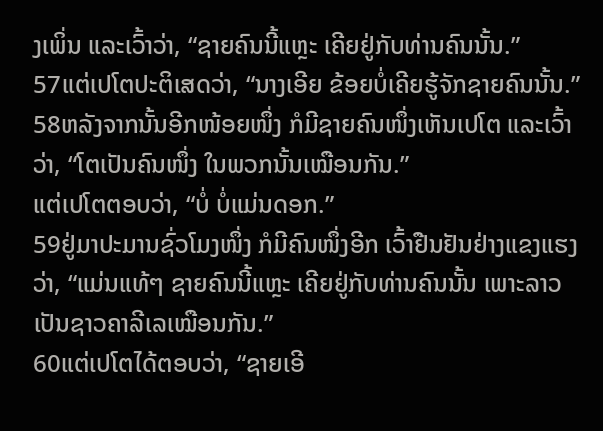ງເພິ່ນ ແລະເວົ້າວ່າ, “ຊາຍຄົນນີ້ແຫຼະ ເຄີຍຢູ່ກັບທ່ານຄົນນັ້ນ.”
57ແຕ່ເປໂຕປະຕິເສດວ່າ, “ນາງເອີຍ ຂ້ອຍບໍ່ເຄີຍຮູ້ຈັກຊາຍຄົນນັ້ນ.”
58ຫລັງຈາກນັ້ນອີກໜ້ອຍໜຶ່ງ ກໍມີຊາຍຄົນໜຶ່ງເຫັນເປໂຕ ແລະເວົ້າວ່າ, “ໂຕເປັນຄົນໜຶ່ງ ໃນພວກນັ້ນເໝືອນກັນ.”
ແຕ່ເປໂຕຕອບວ່າ, “ບໍ່ ບໍ່ແມ່ນດອກ.”
59ຢູ່ມາປະມານຊົ່ວໂມງໜຶ່ງ ກໍມີຄົນໜຶ່ງອີກ ເວົ້າຢືນຢັນຢ່າງແຂງແຮງວ່າ, “ແມ່ນແທ້ໆ ຊາຍຄົນນີ້ແຫຼະ ເຄີຍຢູ່ກັບທ່ານຄົນນັ້ນ ເພາະລາວເປັນຊາວຄາລີເລເໝືອນກັນ.”
60ແຕ່ເປໂຕໄດ້ຕອບວ່າ, “ຊາຍເອີ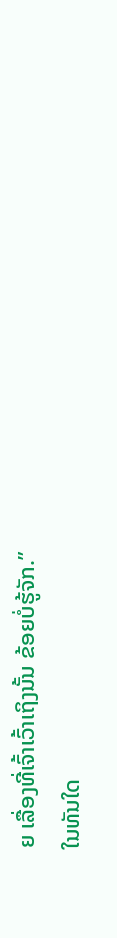ຍ ເລື່ອງທີ່ເຈົ້າເວົ້າເຖິງນັ້ນ ຂ້ອຍບໍ່ຮູ້ຈັກ.”
ໃນທັນໃດ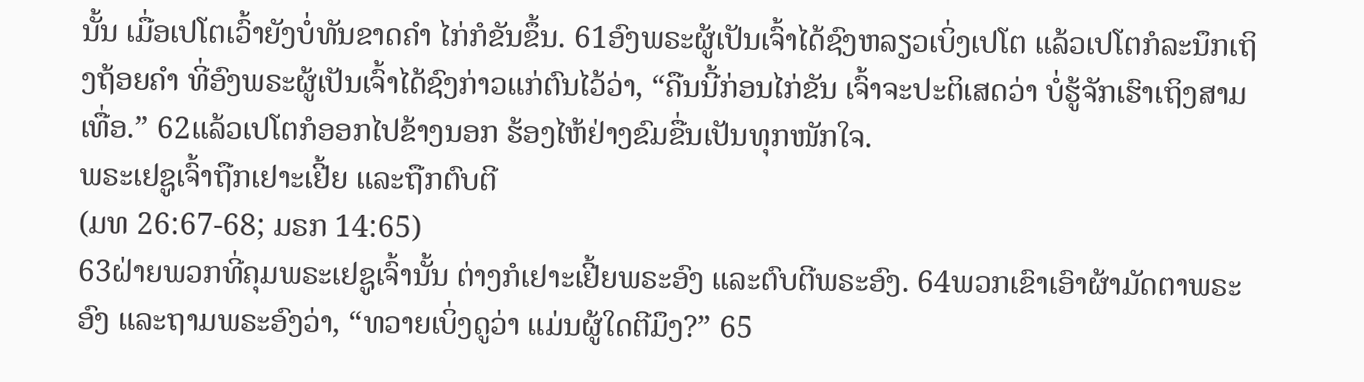ນັ້ນ ເມື່ອເປໂຕເວົ້າຍັງບໍ່ທັນຂາດຄຳ ໄກ່ກໍຂັນຂຶ້ນ. 61ອົງພຣະຜູ້ເປັນເຈົ້າໄດ້ຊົງຫລຽວເບິ່ງເປໂຕ ແລ້ວເປໂຕກໍລະນຶກເຖິງຖ້ອຍຄຳ ທີ່ອົງພຣະຜູ້ເປັນເຈົ້າໄດ້ຊົງກ່າວແກ່ຕົນໄວ້ວ່າ, “ຄືນນີ້ກ່ອນໄກ່ຂັນ ເຈົ້າຈະປະຕິເສດວ່າ ບໍ່ຮູ້ຈັກເຮົາເຖິງສາມເທື່ອ.” 62ແລ້ວເປໂຕກໍອອກໄປຂ້າງນອກ ຮ້ອງໄຫ້ຢ່າງຂົມຂື່ນເປັນທຸກໜັກໃຈ.
ພຣະເຢຊູເຈົ້າຖືກເຢາະເຢີ້ຍ ແລະຖືກຕົບຕີ
(ມທ 26:67-68; ມຣກ 14:65)
63ຝ່າຍພວກທີ່ຄຸມພຣະເຢຊູເຈົ້ານັ້ນ ຕ່າງກໍເຢາະເຢີ້ຍພຣະອົງ ແລະຕົບຕີພຣະອົງ. 64ພວກເຂົາເອົາຜ້າມັດຕາພຣະອົງ ແລະຖາມພຣະອົງວ່າ, “ທວາຍເບິ່ງດູວ່າ ແມ່ນຜູ້ໃດຕີມຶງ?” 65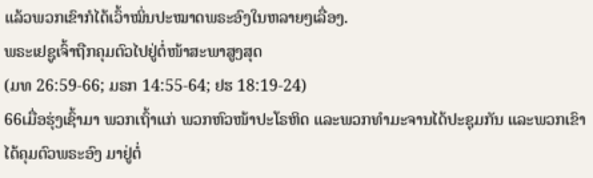ແລ້ວພວກເຂົາກໍໄດ້ເວົ້າໝິ່ນປະໝາດພຣະອົງໃນຫລາຍໆເລື່ອງ.
ພຣະເຢຊູເຈົ້າຖືກຄຸມຕົວໄປຢູ່ຕໍ່ໜ້າສະພາສູງສຸດ
(ມທ 26:59-66; ມຣກ 14:55-64; ຢຮ 18:19-24)
66ເມື່ອຮຸ່ງເຊົ້າມາ ພວກເຖົ້າແກ່ ພວກຫົວໜ້າປະໂຣຫິດ ແລະພວກທຳມະຈານໄດ້ປະຊຸມກັນ ແລະພວກເຂົາໄດ້ຄຸມຕົວພຣະອົງ ມາຢູ່ຕໍ່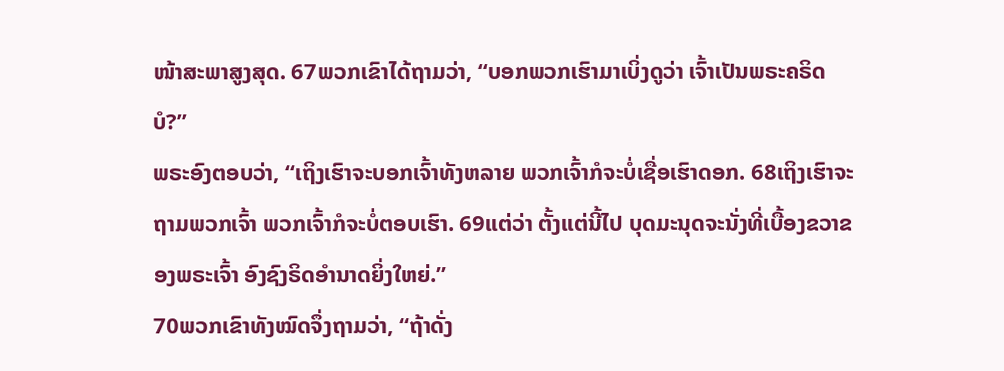ໜ້າສະພາສູງສຸດ. 67ພວກເຂົາໄດ້ຖາມວ່າ, “ບອກພວກເຮົາມາເບິ່ງດູວ່າ ເຈົ້າເປັນພຣະຄຣິດບໍ?”
ພຣະອົງຕອບວ່າ, “ເຖິງເຮົາຈະບອກເຈົ້າທັງຫລາຍ ພວກເຈົ້າກໍຈະບໍ່ເຊື່ອເຮົາດອກ. 68ເຖິງເຮົາຈະຖາມພວກເຈົ້າ ພວກເຈົ້າກໍຈະບໍ່ຕອບເຮົາ. 69ແຕ່ວ່າ ຕັ້ງແຕ່ນີ້ໄປ ບຸດມະນຸດຈະນັ່ງທີ່ເບື້ອງຂວາຂອງພຣະເຈົ້າ ອົງຊົງຣິດອຳນາດຍິ່ງໃຫຍ່.”
70ພວກເຂົາທັງໝົດຈຶ່ງຖາມວ່າ, “ຖ້າດັ່ງ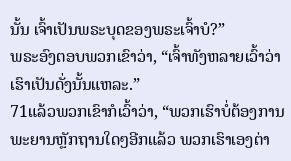ນັ້ນ ເຈົ້າເປັນພຣະບຸດຂອງພຣະເຈົ້າບໍ?”
ພຣະອົງຕອບພວກເຂົາວ່າ, “ເຈົ້າທັງຫລາຍເວົ້າວ່າ ເຮົາເປັນດັ່ງນັ້ນແຫລະ.”
71ແລ້ວພວກເຂົາກໍເວົ້າວ່າ, “ພວກເຮົາບໍ່ຕ້ອງການພະຍານຫຼັກຖານໃດໆອີກແລ້ວ ພວກເຮົາເອງຕ່າ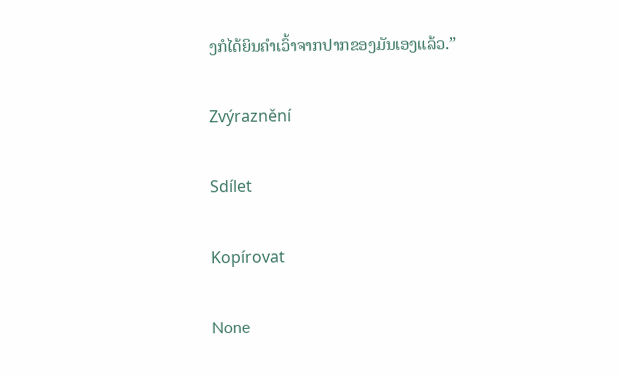ງກໍໄດ້ຍິນຄຳເວົ້າຈາກປາກຂອງມັນເອງແລ້ວ.”

Zvýraznění

Sdílet

Kopírovat

None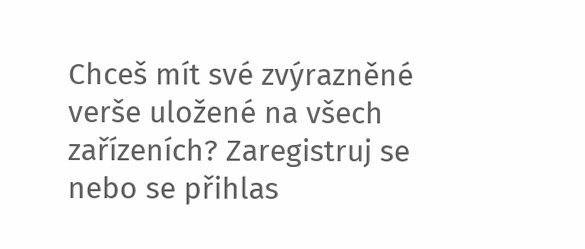Chceš mít své zvýrazněné verše uložené na všech zařízeních? Zaregistruj se nebo se přihlas